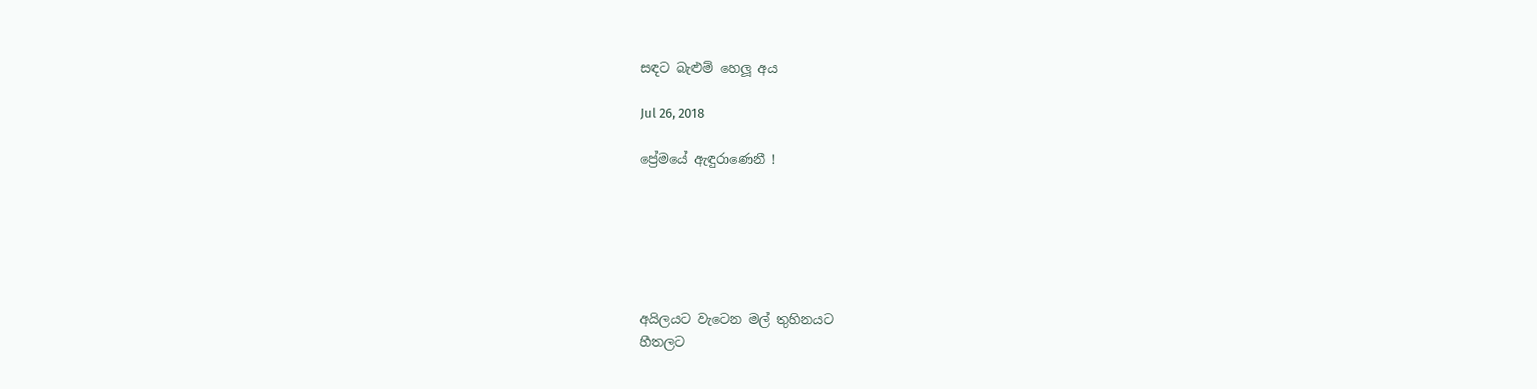සඳට බැළුම් හෙලූ අය

Jul 26, 2018

ප්‍රේමයේ ඇඳුරාණෙනී !






අයිලයට වැටෙන මල් තුහිනයට
හීතලට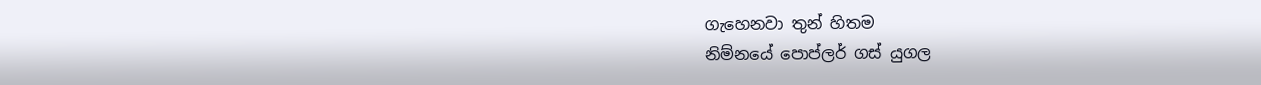ගැහෙනවා තුන් හිතම
නිම්නයේ පොප්ලර් ගස් යුගල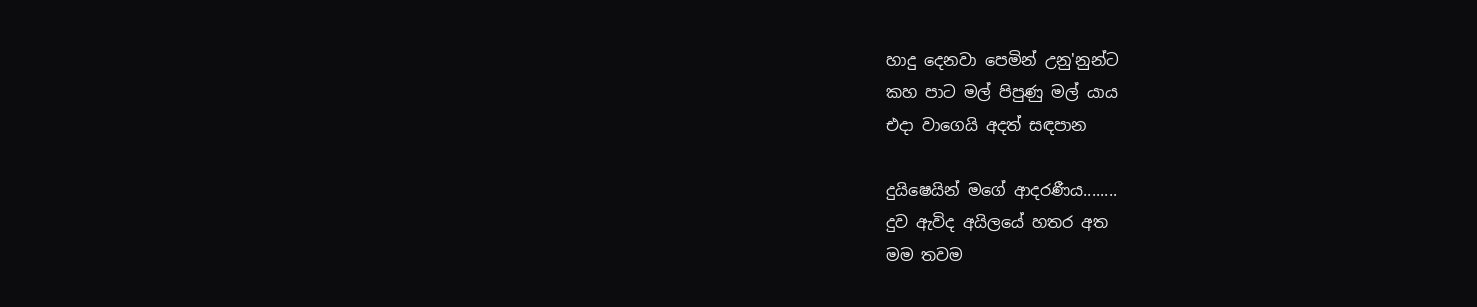හාදු දෙනවා පෙමින් උනු'නුන්ට
කහ පාට මල් පිපුණු මල් යාය
එදා වාගෙයි අදත් සඳපාන

දුයිෂෙයින් මගේ ආදරණීය........
දුව ඇවිද අයිලයේ හතර අත
මම තවම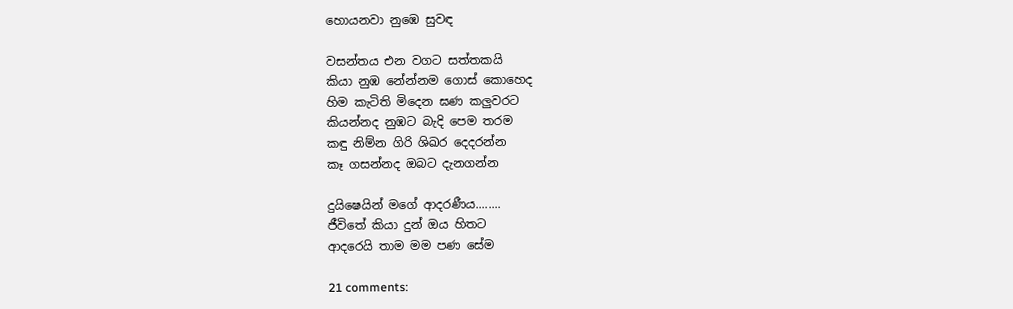හොයනවා නුඹෙ සුවඳ

වසන්තය එන වගට සත්තකයි
කියා නුඹ නේන්නම ගොස් කොහෙද
හිම කැටිති මිදෙන ඝණ කලුවරට
කියන්නද නුඹට බැදි පෙම තරම
කඳු නිම්න ගිරි ශිඛර දෙදරන්න
කෑ ගසන්නද ඔබට දැනගන්න

දුයිෂෙයින් මගේ ආදරණීය........
ජීවිතේ කියා දුන් ඔය හිතට
ආදරෙයි තාම මම පණ සේම

21 comments: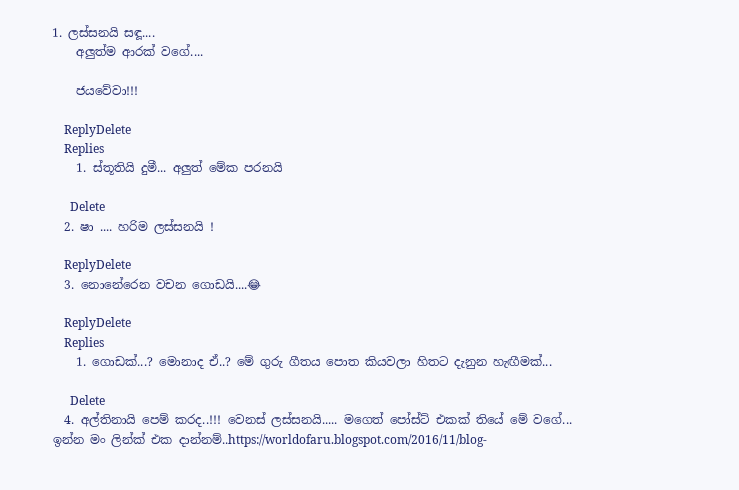1. ලස්සනයි සඳූ....
    අලුත්ම ආරක් වගේ....

    ජයවේවා!!!

    ReplyDelete
    Replies
    1. ස්තූතියි දුමී... අලුත් මේක පරනයි

      Delete
  2. ෂා .... හරිම ලස්සනයි !

    ReplyDelete
  3. නොනේරෙන වචන ගොඩයි....😂

    ReplyDelete
    Replies
    1. ගොඩක්...? මොනාද ඒ..? මේ ගුරු ගීතය පොත කියවලා හිතට දැනුන හැඟීමක්...

      Delete
  4. අල්තිනායි පෙම් කරද..!!! වෙනස් ලස්සනයි..... මගෙත් පෝස්ට් එකක් තියේ මේ වගේ... ඉන්න මං ලින්ක් එක දාන්නම්..https://worldofaru.blogspot.com/2016/11/blog-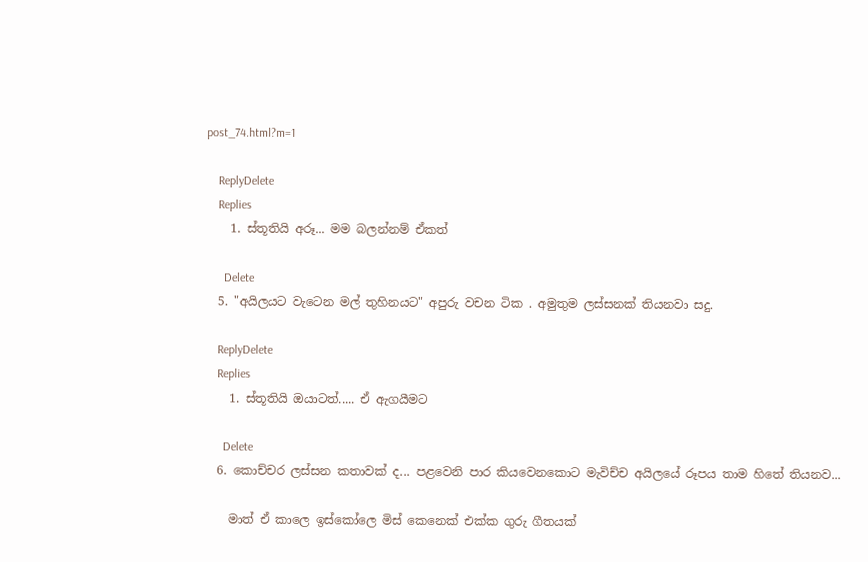post_74.html?m=1

    ReplyDelete
    Replies
    1. ස්තූතියි අරූ... මම බලන්නම් ඒකත්

      Delete
  5. "අයිලයට වැටෙන මල් තුහිනයට" අපුරු වචන ටික . අමුතුම ලස්සනක් තියනවා සදු.

    ReplyDelete
    Replies
    1. ස්තූතියි ඔයාටත්..... ඒ ඇගයීමට

      Delete
  6. කොච්චර ලස්සන කතාවක් ද... පළවෙනි පාර කියවෙනකොට මැවිච්ච අයිලයේ රූපය තාම හිතේ තියනව...

    මාත් ඒ කාලෙ ඉස්කෝලෙ මිස් කෙනෙක් එක්ක ගුරු ගීතයක්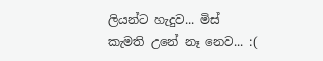ලියන්ට හැදුව... මිස් කැමති උනේ නෑ නෙව... :(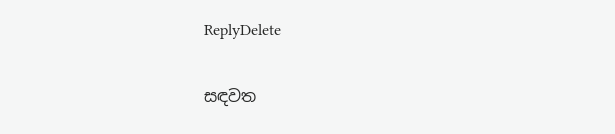ReplyDelete

සඳවත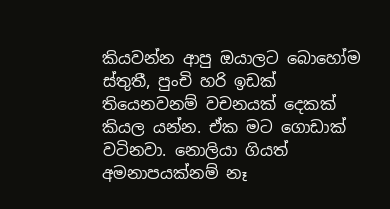කියවන්න ආපු ඔයාලට බොහෝම ස්තුතී, පුංචි හරි ඉඩක් තියෙනවනම් වචනයක් දෙකක් කියල යන්න. ඒක මට ගොඩාක් වටිනවා. නොලියා ගියත් අමනාපයක්නම් නෑ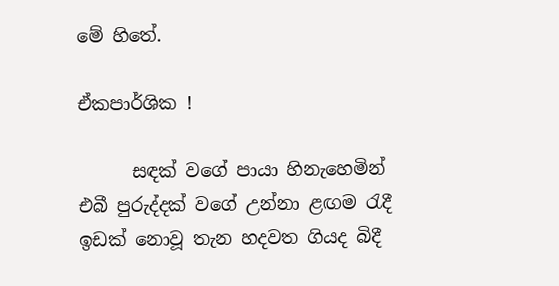මේ හිතේ.

ඒකපාර්ශික !

      සඳක් වගේ පායා හිනැහෙමින් එබී පුරුද්දක් වගේ උන්නා ළඟම රැදී ඉඩක් නොවූ තැන හදවත ගියද බිදී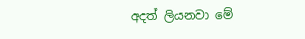අදත් ලියනවා මේ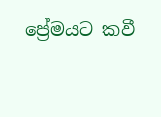ප්‍රේමයට කවී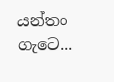යන්තං ගැටෙ...